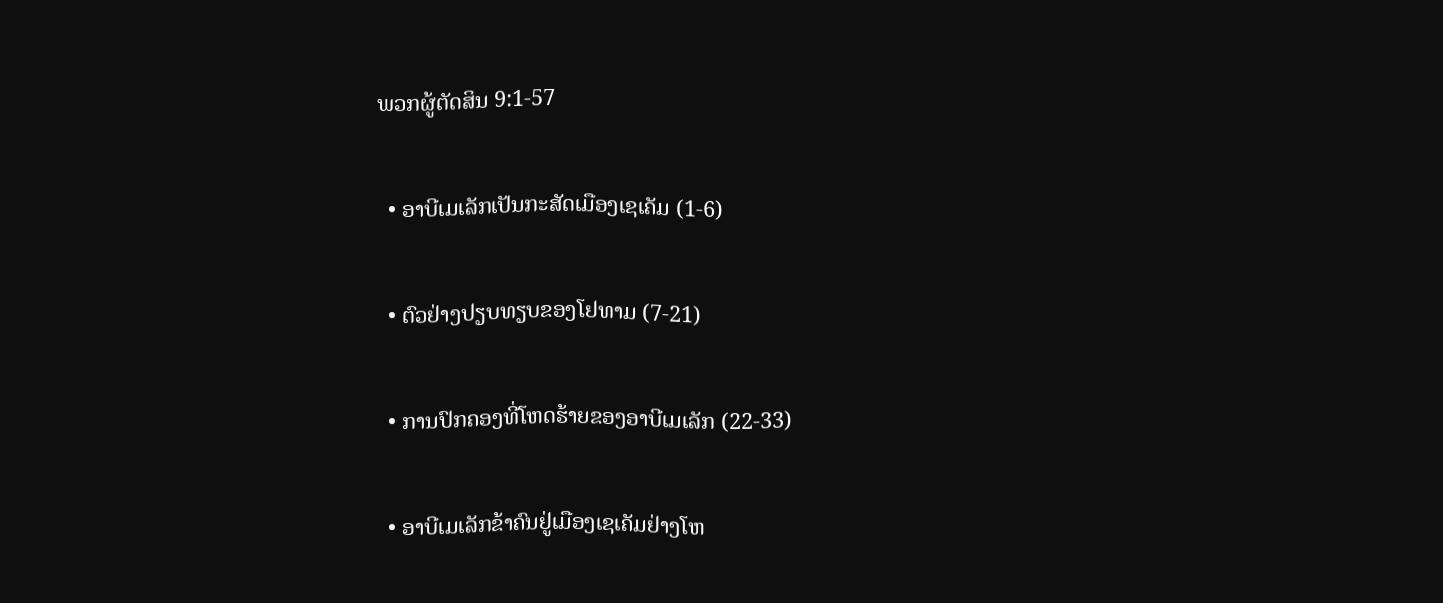ພວກຜູ້ຕັດສິນ 9:1-57

  • ອາບີເມເລັກເປັນກະສັດເມືອງເຊເຄັມ (1-6)

  • ຕົວຢ່າງປຽບທຽບຂອງໂຢທາມ (7-21)

  • ການປົກຄອງທີ່ໂຫດຮ້າຍຂອງອາບີເມເລັກ (22-33)

  • ອາບີເມເລັກຂ້າຄົນຢູ່ເມືອງເຊເຄັມຢ່າງໂຫ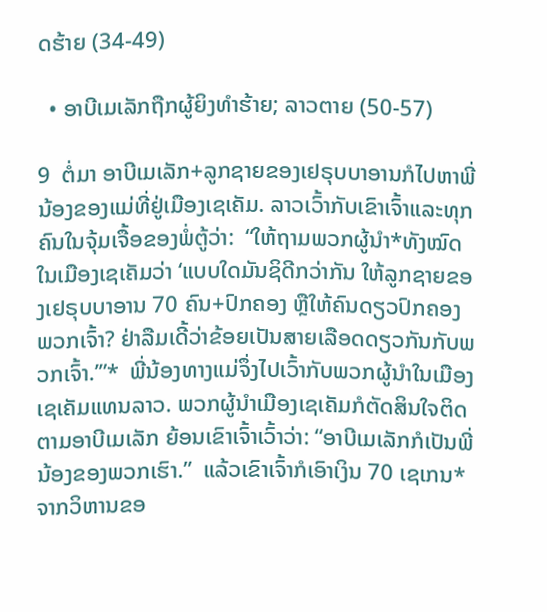ດຮ້າຍ (34-49)

  • ອາບີເມເລັກຖືກຜູ້ຍິງທຳຮ້າຍ; ລາວຕາຍ (50-57)

9  ຕໍ່ມາ ອາບີເມເລັກ+ລູກຊາຍຂອງເຢຣຸບບາອານກໍໄປຫາພີ່ນ້ອງຂອງແມ່ທີ່ຢູ່ເມືອງເຊເຄັມ. ລາວເວົ້າກັບເຂົາເຈົ້າແລະທຸກຄົນໃນຈຸ້ມເຈື້ອຂອງພໍ່ຕູ້ວ່າ:  “ໃຫ້ຖາມພວກຜູ້ນຳ*ທັງໝົດໃນເມືອງເຊເຄັມວ່າ ‘ແບບໃດມັນຊິດີກວ່າກັນ ໃຫ້ລູກຊາຍຂອງເຢຣຸບບາອານ 70 ຄົນ+ປົກຄອງ ຫຼືໃຫ້ຄົນດຽວປົກຄອງພວກເຈົ້າ? ຢ່າລືມເດີ້ວ່າຂ້ອຍເປັນສາຍເລືອດດຽວກັນກັບພວກເຈົ້າ.’”*  ພີ່ນ້ອງທາງແມ່ຈຶ່ງໄປເວົ້າກັບພວກຜູ້ນຳໃນເມືອງເຊເຄັມແທນລາວ. ພວກຜູ້ນຳເມືອງເຊເຄັມກໍຕັດສິນໃຈຕິດຕາມອາບີເມເລັກ ຍ້ອນເຂົາເຈົ້າເວົ້າວ່າ: “ອາບີເມເລັກກໍເປັນພີ່ນ້ອງຂອງພວກເຮົາ.”  ແລ້ວເຂົາເຈົ້າກໍເອົາເງິນ 70 ເຊເກນ*ຈາກວິຫານຂອ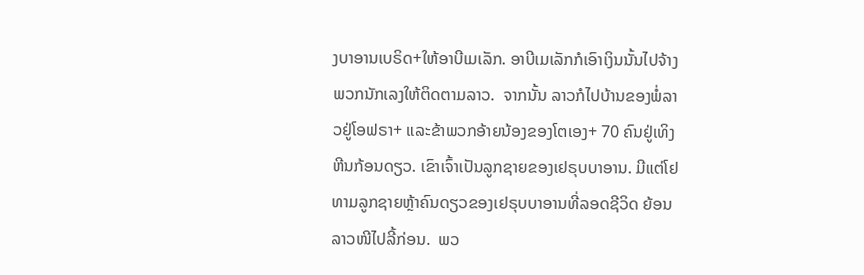ງບາອານເບຣິດ+ໃຫ້ອາບີເມເລັກ. ອາບີເມເລັກກໍເອົາເງິນນັ້ນໄປຈ້າງພວກນັກເລງໃຫ້ຕິດຕາມລາວ.  ຈາກນັ້ນ ລາວກໍໄປບ້ານຂອງພໍ່ລາວຢູ່ໂອຟຣາ+ ແລະຂ້າພວກອ້າຍນ້ອງຂອງໂຕເອງ+ 70 ຄົນຢູ່ເທິງຫີນກ້ອນດຽວ. ເຂົາເຈົ້າເປັນລູກຊາຍຂອງເຢຣຸບບາອານ. ມີແຕ່ໂຢທາມລູກຊາຍຫຼ້າຄົນດຽວຂອງເຢຣຸບບາອານທີ່ລອດຊີວິດ ຍ້ອນລາວໜີໄປລີ້ກ່ອນ.  ພວ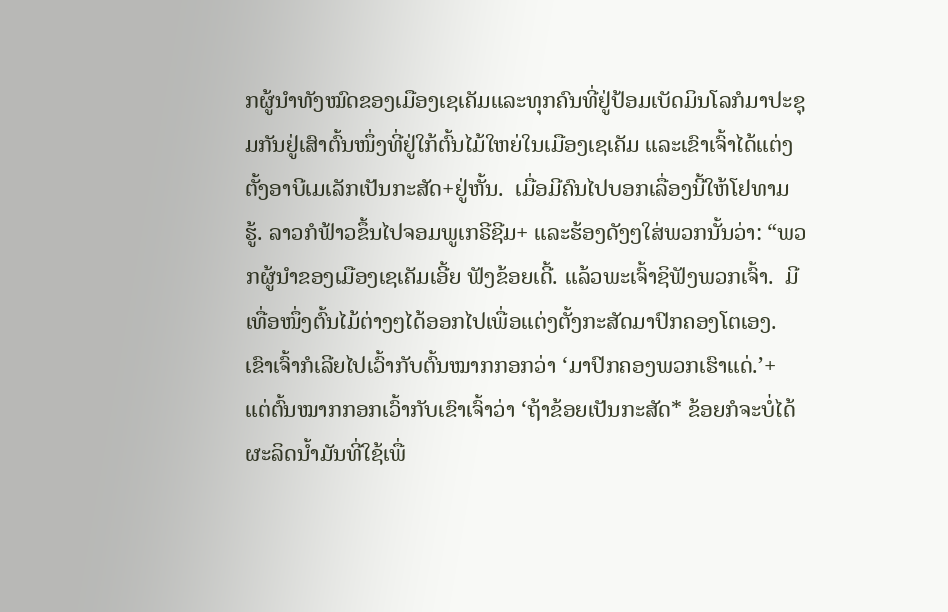ກຜູ້ນຳທັງໝົດຂອງເມືອງເຊເຄັມແລະທຸກຄົນທີ່ຢູ່ປ້ອມເບັດມິນໂລກໍມາປະຊຸມກັນຢູ່ເສົາຕົ້ນໜຶ່ງທີ່ຢູ່ໃກ້ຕົ້ນໄມ້ໃຫຍ່ໃນເມືອງເຊເຄັມ ແລະເຂົາເຈົ້າໄດ້ແຕ່ງຕັ້ງອາບີເມເລັກເປັນກະສັດ+ຢູ່ຫັ້ນ.  ເມື່ອມີຄົນໄປບອກເລື່ອງນີ້ໃຫ້ໂຢທາມຮູ້. ລາວກໍຟ້າວຂຶ້ນໄປຈອມພູເກຣີຊີມ+ ແລະຮ້ອງດັງໆໃສ່ພວກນັ້ນວ່າ: “ພວກຜູ້ນຳຂອງເມືອງເຊເຄັມເອີ້ຍ ຟັງຂ້ອຍເດີ້. ແລ້ວພະເຈົ້າຊິຟັງພວກເຈົ້າ.  ມີເທື່ອໜຶ່ງຕົ້ນໄມ້ຕ່າງໆໄດ້ອອກໄປເພື່ອແຕ່ງຕັ້ງກະສັດມາປົກຄອງໂຕເອງ. ເຂົາເຈົ້າກໍເລີຍໄປເວົ້າກັບຕົ້ນໝາກກອກວ່າ ‘ມາປົກຄອງພວກເຮົາແດ່.’+  ແຕ່ຕົ້ນໝາກກອກເວົ້າກັບເຂົາເຈົ້າວ່າ ‘ຖ້າຂ້ອຍເປັນກະສັດ* ຂ້ອຍກໍຈະບໍ່ໄດ້ຜະລິດນ້ຳມັນທີ່ໃຊ້ເພື່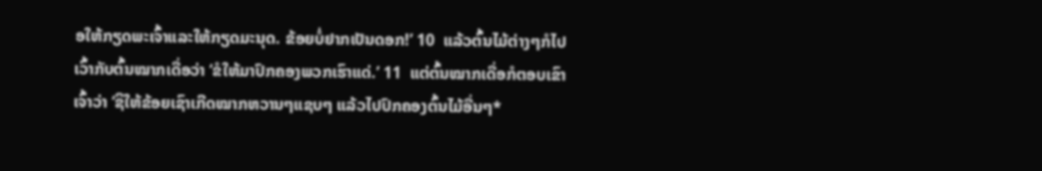ອໃຫ້ກຽດພະເຈົ້າແລະໃຫ້ກຽດມະນຸດ. ຂ້ອຍບໍ່ຢາກເປັນດອກ!’ 10  ແລ້ວຕົ້ນໄມ້ຕ່າງໆກໍໄປເວົ້າກັບຕົ້ນໝາກເດື່ອວ່າ ‘ຂໍໃຫ້ມາປົກຄອງພວກເຮົາແດ່.’ 11  ແຕ່ຕົ້ນໝາກເດື່ອກໍຕອບເຂົາເຈົ້າວ່າ ‘ຊິໃຫ້ຂ້ອຍເຊົາເກີດໝາກຫວານໆແຊບໆ ແລ້ວໄປປົກຄອງຕົ້ນໄມ້ອື່ນໆ*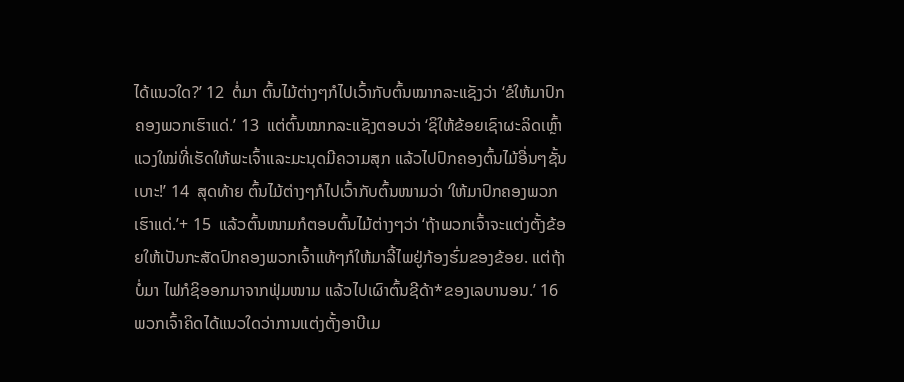ໄດ້ແນວໃດ?’ 12  ຕໍ່ມາ ຕົ້ນໄມ້ຕ່າງໆກໍໄປເວົ້າກັບຕົ້ນໝາກລະແຊັງວ່າ ‘ຂໍໃຫ້ມາປົກຄອງພວກເຮົາແດ່.’ 13  ແຕ່ຕົ້ນໝາກລະແຊັງຕອບວ່າ ‘ຊິໃຫ້ຂ້ອຍເຊົາຜະລິດເຫຼົ້າແວງໃໝ່ທີ່ເຮັດໃຫ້ພະເຈົ້າແລະມະນຸດມີຄວາມສຸກ ແລ້ວໄປປົກຄອງຕົ້ນໄມ້ອື່ນໆຊັ້ນເບາະ!’ 14  ສຸດທ້າຍ ຕົ້ນໄມ້ຕ່າງໆກໍໄປເວົ້າກັບຕົ້ນໜາມວ່າ ‘ໃຫ້ມາປົກຄອງພວກເຮົາແດ່.’+ 15  ແລ້ວຕົ້ນໜາມກໍຕອບຕົ້ນໄມ້ຕ່າງໆວ່າ ‘ຖ້າພວກເຈົ້າຈະແຕ່ງຕັ້ງຂ້ອຍໃຫ້ເປັນກະສັດປົກຄອງພວກເຈົ້າແທ້ໆກໍໃຫ້ມາລີ້ໄພຢູ່ກ້ອງຮົ່ມຂອງຂ້ອຍ. ແຕ່ຖ້າບໍ່ມາ ໄຟກໍຊິອອກມາຈາກຟຸ່ມໜາມ ແລ້ວໄປເຜົາຕົ້ນຊີດ້າ*ຂອງເລບານອນ.’ 16  ພວກເຈົ້າຄິດໄດ້ແນວໃດວ່າການແຕ່ງຕັ້ງອາບີເມ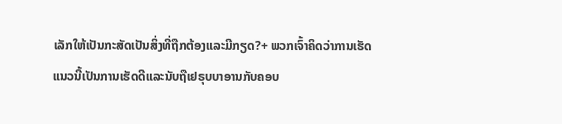ເລັກໃຫ້ເປັນກະສັດເປັນສິ່ງທີ່ຖືກຕ້ອງແລະມີກຽດ?+ ພວກເຈົ້າຄິດວ່າການເຮັດແນວນີ້ເປັນການເຮັດດີແລະນັບຖືເຢຣຸບບາອານກັບຄອບ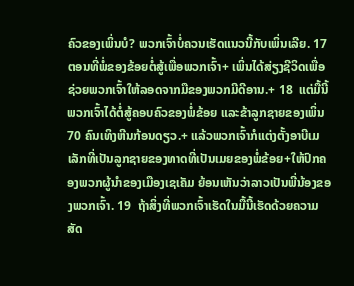ຄົວຂອງເພິ່ນບໍ? ພວກເຈົ້າບໍ່ຄວນເຮັດແນວນີ້ກັບເພິ່ນເລີຍ. 17  ຕອນທີ່ພໍ່ຂອງຂ້ອຍຕໍ່ສູ້ເພື່ອພວກເຈົ້າ+ ເພິ່ນໄດ້ສ່ຽງຊີວິດເພື່ອຊ່ວຍພວກເຈົ້າໃຫ້ລອດຈາກມືຂອງພວກມີດີອານ.+ 18  ແຕ່ມື້ນີ້ພວກເຈົ້າໄດ້ຕໍ່ສູ້ຄອບຄົວຂອງພໍ່ຂ້ອຍ ແລະຂ້າລູກຊາຍຂອງເພິ່ນ 70 ຄົນເທິງຫີນກ້ອນດຽວ.+ ແລ້ວພວກເຈົ້າກໍແຕ່ງຕັ້ງອາບີເມເລັກທີ່ເປັນລູກຊາຍຂອງທາດທີ່ເປັນເມຍຂອງພໍ່ຂ້ອຍ+ໃຫ້ປົກຄອງພວກຜູ້ນຳຂອງເມືອງເຊເຄັມ ຍ້ອນເຫັນວ່າລາວເປັນພີ່ນ້ອງຂອງພວກເຈົ້າ. 19  ຖ້າສິ່ງທີ່ພວກເຈົ້າເຮັດໃນມື້ນີ້ເຮັດດ້ວຍຄວາມສັດ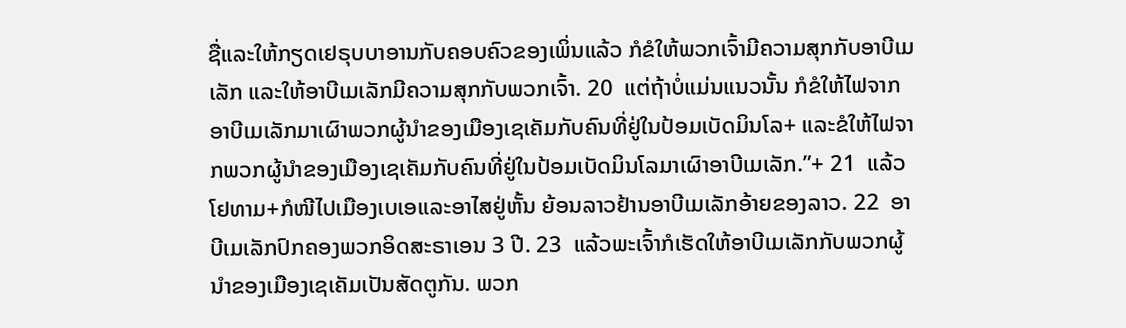ຊື່ແລະໃຫ້ກຽດເຢຣຸບບາອານກັບຄອບຄົວຂອງເພິ່ນແລ້ວ ກໍຂໍໃຫ້ພວກເຈົ້າມີຄວາມສຸກກັບອາບີເມເລັກ ແລະໃຫ້ອາບີເມເລັກມີຄວາມສຸກກັບພວກເຈົ້າ. 20  ແຕ່ຖ້າບໍ່ແມ່ນແນວນັ້ນ ກໍຂໍໃຫ້ໄຟຈາກອາບີເມເລັກມາເຜົາພວກຜູ້ນຳຂອງເມືອງເຊເຄັມກັບຄົນທີ່ຢູ່ໃນປ້ອມເບັດມິນໂລ+ ແລະຂໍໃຫ້ໄຟຈາກພວກຜູ້ນຳຂອງເມືອງເຊເຄັມກັບຄົນທີ່ຢູ່ໃນປ້ອມເບັດມິນໂລມາເຜົາອາບີເມເລັກ.”+ 21  ແລ້ວໂຢທາມ+ກໍໜີໄປເມືອງເບເອແລະອາໄສຢູ່ຫັ້ນ ຍ້ອນລາວຢ້ານອາບີເມເລັກອ້າຍຂອງລາວ. 22  ອາບີເມເລັກປົກຄອງພວກອິດສະຣາເອນ 3 ປີ. 23  ແລ້ວພະເຈົ້າກໍເຮັດໃຫ້ອາບີເມເລັກກັບພວກຜູ້ນຳຂອງເມືອງເຊເຄັມເປັນສັດຕູກັນ. ພວກ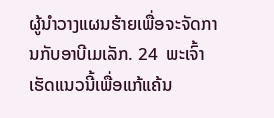ຜູ້ນຳວາງແຜນຮ້າຍເພື່ອຈະຈັດການກັບອາບີເມເລັກ. 24  ພະເຈົ້າເຮັດແນວນີ້ເພື່ອແກ້ແຄ້ນ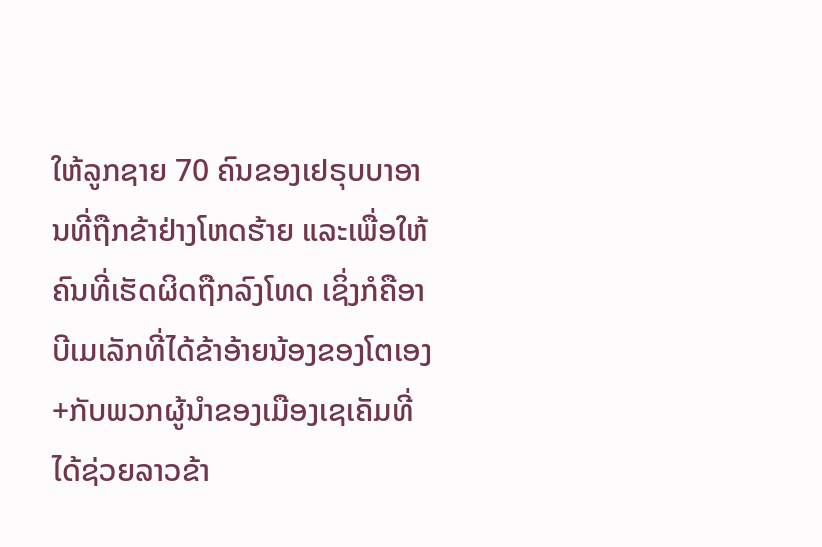ໃຫ້ລູກຊາຍ 70 ຄົນຂອງເຢຣຸບບາອານທີ່ຖືກຂ້າຢ່າງໂຫດຮ້າຍ ແລະເພື່ອໃຫ້ຄົນທີ່ເຮັດຜິດຖືກລົງໂທດ ເຊິ່ງກໍຄືອາບີເມເລັກທີ່ໄດ້ຂ້າອ້າຍນ້ອງຂອງໂຕເອງ+ກັບພວກຜູ້ນຳຂອງເມືອງເຊເຄັມທີ່ໄດ້ຊ່ວຍລາວຂ້າ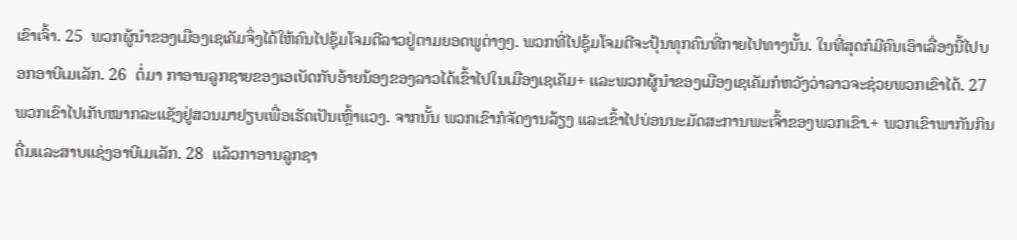ເຂົາເຈົ້າ. 25  ພວກຜູ້ນຳຂອງເມືອງເຊເຄັມຈຶ່ງໄດ້ໃຫ້ຄົນໄປຊຸ້ມໂຈມຕີລາວຢູ່ຕາມຍອດພູຕ່າງໆ. ພວກທີ່ໄປຊຸ້ມໂຈມຕີຈະປຸ້ນທຸກຄົນທີ່ກາຍໄປທາງນັ້ນ. ໃນທີ່ສຸດກໍມີຄົນເອົາເລື່ອງນີ້ໄປບອກອາບີເມເລັກ. 26  ຕໍ່ມາ ກາອານລູກຊາຍຂອງເອເບັດກັບອ້າຍນ້ອງຂອງລາວໄດ້ເຂົ້າໄປໃນເມືອງເຊເຄັມ+ ແລະພວກຜູ້ນຳຂອງເມືອງເຊເຄັມກໍຫວັງວ່າລາວຈະຊ່ວຍພວກເຂົາໄດ້. 27  ພວກເຂົາໄປເກັບໝາກລະແຊັງຢູ່ສວນມາຢຽບເພື່ອເຮັດເປັນເຫຼົ້າແວງ. ຈາກນັ້ນ ພວກເຂົາກໍຈັດງານລ້ຽງ ແລະເຂົ້າໄປບ່ອນນະມັດສະການພະເຈົ້າຂອງພວກເຂົາ.+ ພວກເຂົາພາກັນກິນດື່ມແລະສາບແຊ່ງອາບີເມເລັກ. 28  ແລ້ວກາອານລູກຊາ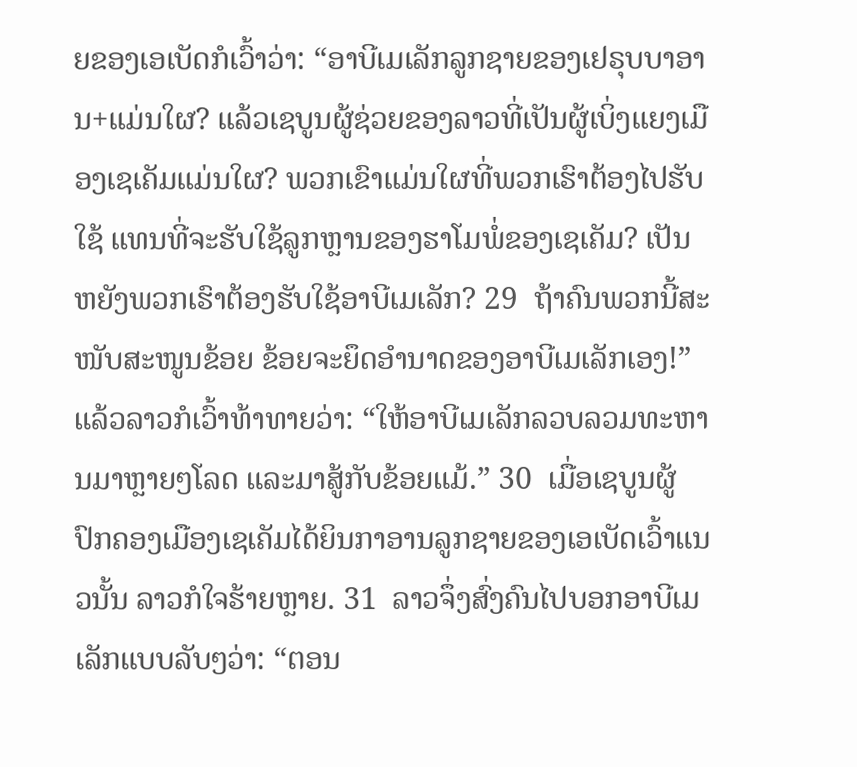ຍຂອງເອເບັດກໍເວົ້າວ່າ: “ອາບີເມເລັກລູກຊາຍຂອງເຢຣຸບບາອານ+ແມ່ນໃຜ? ແລ້ວເຊບູນຜູ້ຊ່ວຍຂອງລາວທີ່ເປັນຜູ້ເບິ່ງແຍງເມືອງເຊເຄັມແມ່ນໃຜ? ພວກເຂົາແມ່ນໃຜທີ່ພວກເຮົາຕ້ອງໄປຮັບໃຊ້ ແທນທີ່ຈະຮັບໃຊ້ລູກຫຼານຂອງຮາໂມພໍ່ຂອງເຊເຄັມ? ເປັນຫຍັງພວກເຮົາຕ້ອງຮັບໃຊ້ອາບີເມເລັກ? 29  ຖ້າຄົນພວກນີ້ສະໜັບສະໜູນຂ້ອຍ ຂ້ອຍຈະຍຶດອຳນາດຂອງອາບີເມເລັກເອງ!” ແລ້ວລາວກໍເວົ້າທ້າທາຍວ່າ: “ໃຫ້ອາບີເມເລັກລວບລວມທະຫານມາຫຼາຍໆໂລດ ແລະມາສູ້ກັບຂ້ອຍແມ້.” 30  ເມື່ອເຊບູນຜູ້ປົກຄອງເມືອງເຊເຄັມໄດ້ຍິນກາອານລູກຊາຍຂອງເອເບັດເວົ້າແນວນັ້ນ ລາວກໍໃຈຮ້າຍຫຼາຍ. 31  ລາວຈຶ່ງສົ່ງຄົນໄປບອກອາບີເມເລັກແບບລັບໆວ່າ: “ຕອນ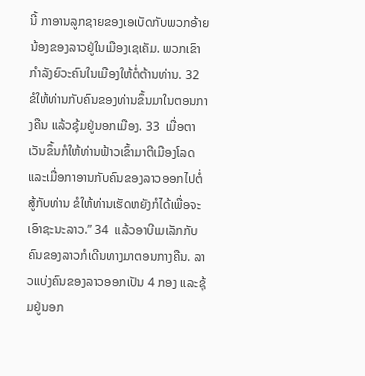ນີ້ ກາອານລູກຊາຍຂອງເອເບັດກັບພວກອ້າຍນ້ອງຂອງລາວຢູ່ໃນເມືອງເຊເຄັມ. ພວກເຂົາກຳລັງຍົວະຄົນໃນເມືອງໃຫ້ຕໍ່ຕ້ານທ່ານ. 32  ຂໍໃຫ້ທ່ານກັບຄົນຂອງທ່ານຂຶ້ນມາໃນຕອນກາງຄືນ ແລ້ວຊຸ້ມຢູ່ນອກເມືອງ. 33  ເມື່ອຕາເວັນຂຶ້ນກໍໃຫ້ທ່ານຟ້າວເຂົ້າມາຕີເມືອງໂລດ ແລະເມື່ອກາອານກັບຄົນຂອງລາວອອກໄປຕໍ່ສູ້ກັບທ່ານ ຂໍໃຫ້ທ່ານເຮັດຫຍັງກໍໄດ້ເພື່ອຈະເອົາຊະນະລາວ.” 34  ແລ້ວອາບີເມເລັກກັບຄົນຂອງລາວກໍເດີນທາງມາຕອນກາງຄືນ. ລາວແບ່ງຄົນຂອງລາວອອກເປັນ 4 ກອງ ແລະຊຸ້ມຢູ່ນອກ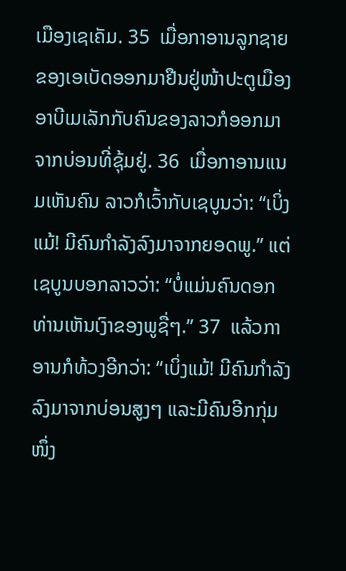ເມືອງເຊເຄັມ. 35  ເມື່ອກາອານລູກຊາຍຂອງເອເບັດອອກມາຢືນຢູ່ໜ້າປະຕູເມືອງ ອາບີເມເລັກກັບຄົນຂອງລາວກໍອອກມາຈາກບ່ອນທີ່ຊຸ້ມຢູ່. 36  ເມື່ອກາອານແນມເຫັນຄົນ ລາວກໍເວົ້າກັບເຊບູນວ່າ: “ເບິ່ງແມ້! ມີຄົນກຳລັງລົງມາຈາກຍອດພູ.” ແຕ່ເຊບູນບອກລາວວ່າ: “ບໍ່ແມ່ນຄົນດອກ ທ່ານເຫັນເງົາຂອງພູຊື່ໆ.” 37  ແລ້ວກາອານກໍທ້ວງອີກວ່າ: “ເບິ່ງແມ້! ມີຄົນກຳລັງລົງມາຈາກບ່ອນສູງໆ ແລະມີຄົນອີກກຸ່ມໜຶ່ງ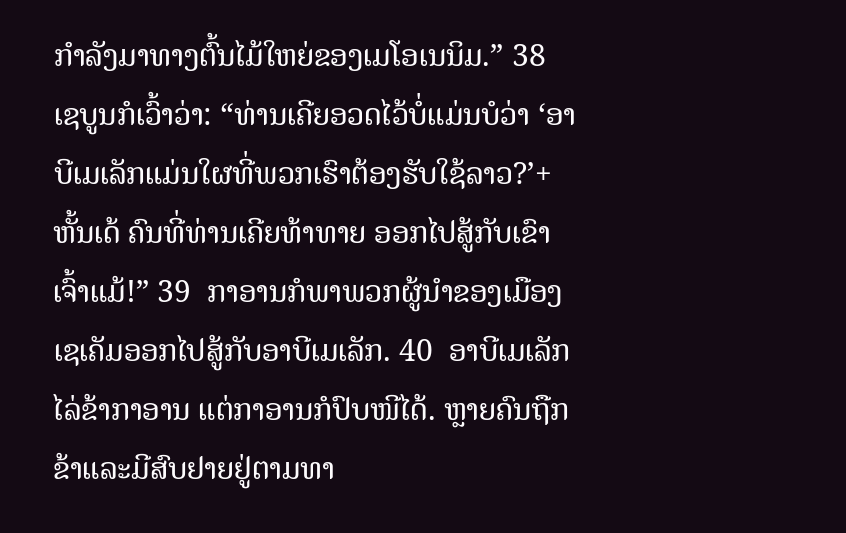ກຳລັງມາທາງຕົ້ນໄມ້ໃຫຍ່ຂອງເມໂອເນນິມ.” 38  ເຊບູນກໍເວົ້າວ່າ: “ທ່ານເຄີຍອວດໄວ້ບໍ່ແມ່ນບໍວ່າ ‘ອາບີເມເລັກແມ່ນໃຜທີ່ພວກເຮົາຕ້ອງຮັບໃຊ້ລາວ?’+ ຫັ້ນເດ້ ຄົນທີ່ທ່ານເຄີຍທ້າທາຍ ອອກໄປສູ້ກັບເຂົາເຈົ້າແມ້!” 39  ກາອານກໍພາພວກຜູ້ນຳຂອງເມືອງເຊເຄັມອອກໄປສູ້ກັບອາບີເມເລັກ. 40  ອາບີເມເລັກໄລ່ຂ້າກາອານ ແຕ່ກາອານກໍປົບໜີໄດ້. ຫຼາຍຄົນຖືກຂ້າແລະມີສົບຢາຍຢູ່ຕາມທາ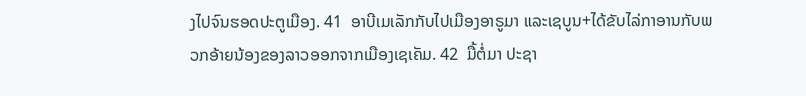ງໄປຈົນຮອດປະຕູເມືອງ. 41  ອາບີເມເລັກກັບໄປເມືອງອາຣູມາ ແລະເຊບູນ+ໄດ້ຂັບໄລ່ກາອານກັບພວກອ້າຍນ້ອງຂອງລາວອອກຈາກເມືອງເຊເຄັມ. 42  ມື້ຕໍ່ມາ ປະຊາ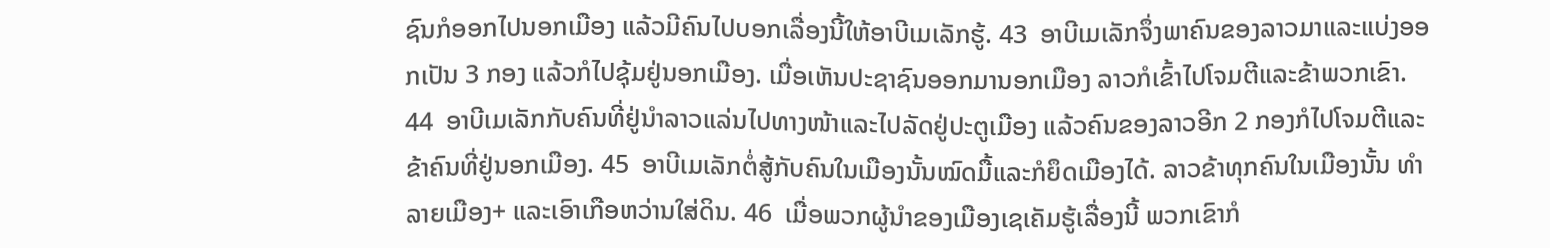ຊົນກໍອອກໄປນອກເມືອງ ແລ້ວມີຄົນໄປບອກເລື່ອງນີ້ໃຫ້ອາບີເມເລັກຮູ້. 43  ອາບີເມເລັກຈຶ່ງພາຄົນຂອງລາວມາແລະແບ່ງອອກເປັນ 3 ກອງ ແລ້ວກໍໄປຊຸ້ມຢູ່ນອກເມືອງ. ເມື່ອເຫັນປະຊາຊົນອອກມານອກເມືອງ ລາວກໍເຂົ້າໄປໂຈມຕີແລະຂ້າພວກເຂົາ. 44  ອາບີເມເລັກກັບຄົນທີ່ຢູ່ນຳລາວແລ່ນໄປທາງໜ້າແລະໄປລັດຢູ່ປະຕູເມືອງ ແລ້ວຄົນຂອງລາວອີກ 2 ກອງກໍໄປໂຈມຕີແລະຂ້າຄົນທີ່ຢູ່ນອກເມືອງ. 45  ອາບີເມເລັກຕໍ່ສູ້ກັບຄົນໃນເມືອງນັ້ນໝົດມື້ແລະກໍຍຶດເມືອງໄດ້. ລາວຂ້າທຸກຄົນໃນເມືອງນັ້ນ ທຳລາຍເມືອງ+ ແລະເອົາເກືອຫວ່ານໃສ່ດິນ. 46  ເມື່ອພວກຜູ້ນຳຂອງເມືອງເຊເຄັມຮູ້ເລື່ອງນີ້ ພວກເຂົາກໍ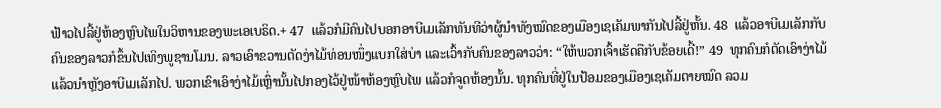ຟ້າວໄປລີ້ຢູ່ຫ້ອງຫຼົບໄພໃນວິຫານຂອງພະເອເບຣິດ.+ 47  ແລ້ວກໍມີຄົນໄປບອກອາບີເມເລັກທັນທີວ່າຜູ້ນຳທັງໝົດຂອງເມືອງເຊເຄັມພາກັນໄປລີ້ຢູ່ຫັ້ນ. 48  ແລ້ວອາບີເມເລັກກັບຄົນຂອງລາວກໍຂຶ້ນໄປເທິງພູຊານໂມນ. ລາວເອົາຂວານຕັດງ່າໄມ້ທ່ອນໜຶ່ງແບກໃສ່ບ່າ ແລະເວົ້າກັບຄົນຂອງລາວວ່າ: “ໃຫ້ພວກເຈົ້າເຮັດຄືກັບຂ້ອຍເດີ້!” 49  ທຸກຄົນກໍຕັດເອົາງ່າໄມ້ ແລ້ວນຳຫຼັງອາບີເມເລັກໄປ. ພວກເຂົາເອົາງ່າໄມ້ເຫຼົ່ານັ້ນໄປກອງໄວ້ຢູ່ໜ້າຫ້ອງຫຼົບໄພ ແລ້ວກໍຈູດຫ້ອງນັ້ນ. ທຸກຄົນທີ່ຢູ່ໃນປ້ອມຂອງເມືອງເຊເຄັມຕາຍໝົດ ລວມ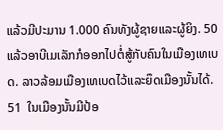ແລ້ວມີປະມານ 1.000 ຄົນທັງຜູ້ຊາຍແລະຜູ້ຍິງ. 50  ແລ້ວອາບີເມເລັກກໍອອກໄປຕໍ່ສູ້ກັບຄົນໃນເມືອງເທເບດ. ລາວລ້ອມເມືອງເທເບດໄວ້ແລະຍຶດເມືອງນັ້ນໄດ້. 51  ໃນເມືອງນັ້ນມີປ້ອ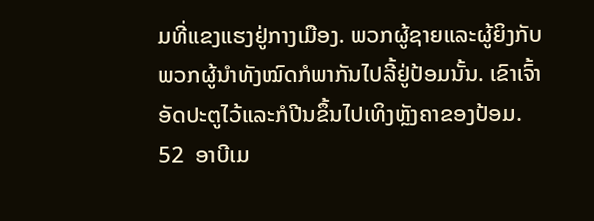ມທີ່ແຂງແຮງຢູ່ກາງເມືອງ. ພວກຜູ້ຊາຍແລະຜູ້ຍິງກັບພວກຜູ້ນຳທັງໝົດກໍພາກັນໄປລີ້ຢູ່ປ້ອມນັ້ນ. ເຂົາເຈົ້າອັດປະຕູໄວ້ແລະກໍປີນຂຶ້ນໄປເທິງຫຼັງຄາຂອງປ້ອມ. 52  ອາບີເມ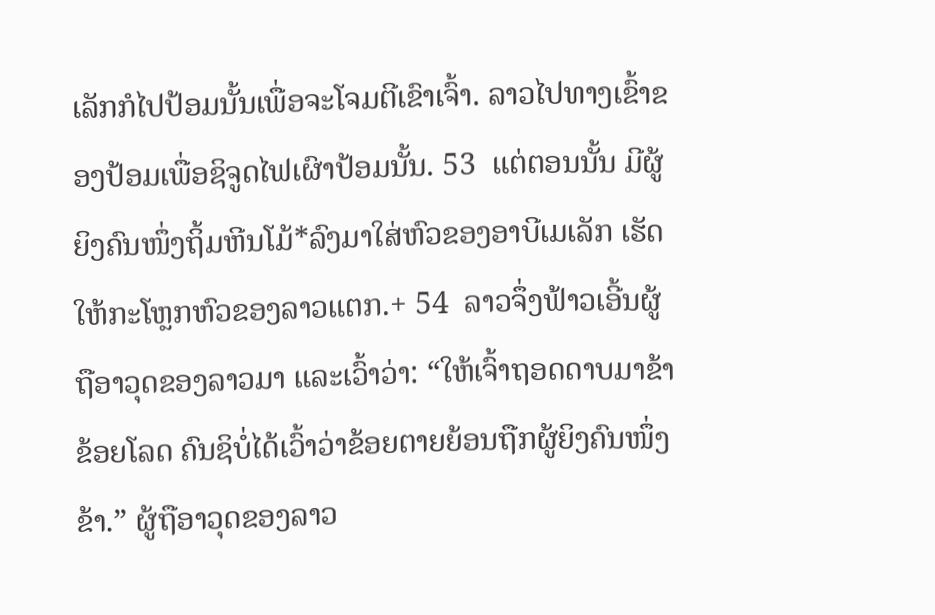ເລັກກໍໄປປ້ອມນັ້ນເພື່ອຈະໂຈມຕີເຂົາເຈົ້າ. ລາວໄປທາງເຂົ້າຂອງປ້ອມເພື່ອຊິຈູດໄຟເຜົາປ້ອມນັ້ນ. 53  ແຕ່ຕອນນັ້ນ ມີຜູ້ຍິງຄົນໜຶ່ງຖິ້ມຫີນໂມ້*ລົງມາໃສ່ຫົວຂອງອາບີເມເລັກ ເຮັດໃຫ້ກະໂຫຼກຫົວຂອງລາວແຕກ.+ 54  ລາວຈຶ່ງຟ້າວເອີ້ນຜູ້ຖືອາວຸດຂອງລາວມາ ແລະເວົ້າວ່າ: “ໃຫ້ເຈົ້າຖອດດາບມາຂ້າຂ້ອຍໂລດ ຄົນຊິບໍ່ໄດ້ເວົ້າວ່າຂ້ອຍຕາຍຍ້ອນຖືກຜູ້ຍິງຄົນໜຶ່ງຂ້າ.” ຜູ້ຖືອາວຸດຂອງລາວ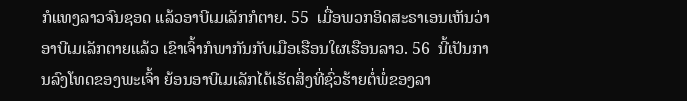ກໍແທງລາວຈົນຊອດ ແລ້ວອາບີເມເລັກກໍຕາຍ. 55  ເມື່ອພວກອິດສະຣາເອນເຫັນວ່າອາບີເມເລັກຕາຍແລ້ວ ເຂົາເຈົ້າກໍພາກັນກັບເມືອເຮືອນໃຜເຮືອນລາວ. 56  ນີ້ເປັນການລົງໂທດຂອງພະເຈົ້າ ຍ້ອນອາບີເມເລັກໄດ້ເຮັດສິ່ງທີ່ຊົ່ວຮ້າຍຕໍ່ພໍ່ຂອງລາ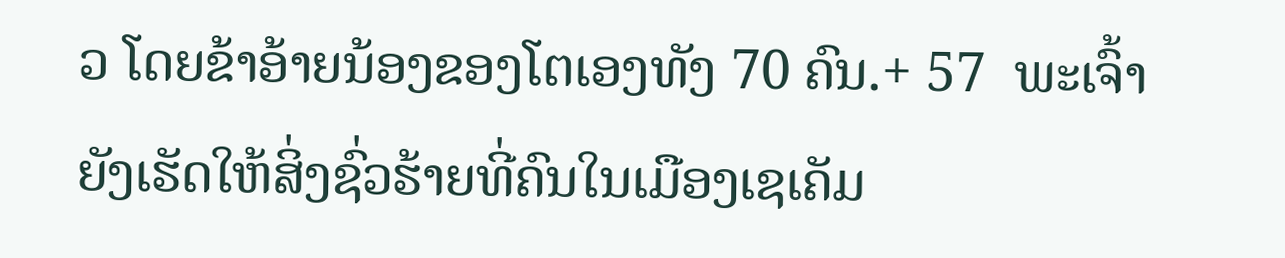ວ ໂດຍຂ້າອ້າຍນ້ອງຂອງໂຕເອງທັງ 70 ຄົນ.+ 57  ພະເຈົ້າຍັງເຮັດໃຫ້ສິ່ງຊົ່ວຮ້າຍທີ່ຄົນໃນເມືອງເຊເຄັມ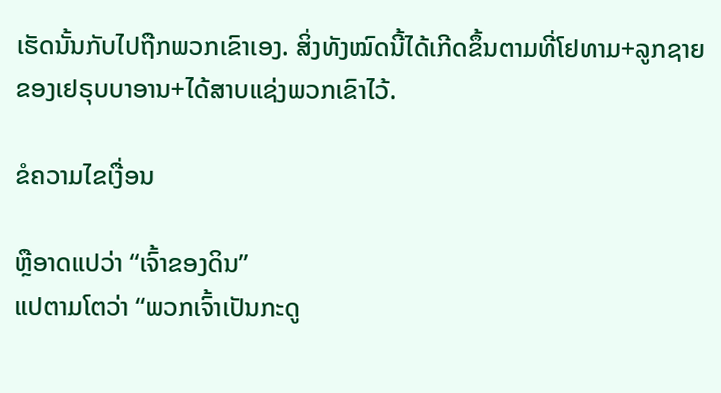ເຮັດນັ້ນກັບໄປຖືກພວກເຂົາເອງ. ສິ່ງທັງໝົດນີ້ໄດ້ເກີດຂຶ້ນຕາມທີ່ໂຢທາມ+ລູກຊາຍຂອງເຢຣຸບບາອານ+ໄດ້ສາບແຊ່ງພວກເຂົາໄວ້.

ຂໍຄວາມໄຂເງື່ອນ

ຫຼືອາດແປວ່າ “ເຈົ້າຂອງດິນ”
ແປຕາມໂຕວ່າ “ພວກເຈົ້າເປັນກະດູ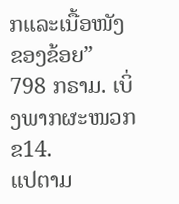ກແລະເນື້ອໜັງຂອງຂ້ອຍ”
798 ກຣາມ. ເບິ່ງພາກຜະໜວກ ຂ14.
ແປຕາມ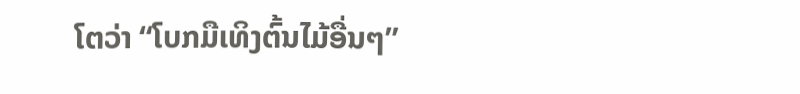ໂຕວ່າ “ໂບກມືເທິງຕົ້ນໄມ້ອື່ນໆ”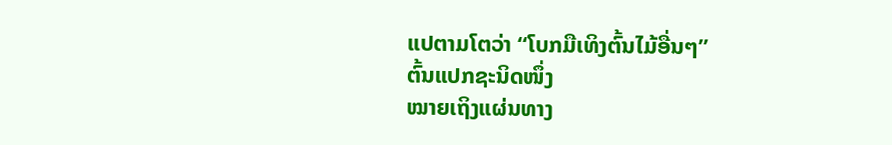ແປຕາມໂຕວ່າ “ໂບກມືເທິງຕົ້ນໄມ້ອື່ນໆ”
ຕົ້ນແປກຊະນິດໜຶ່ງ
ໝາຍເຖິງແຜ່ນທາງ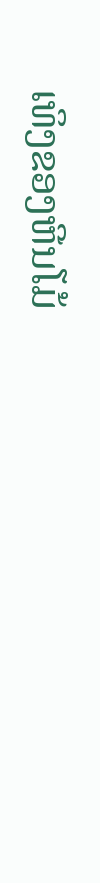ເທິງຂອງຫີນໂມ້